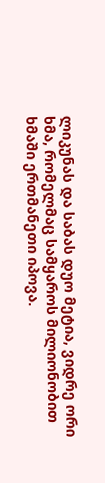ლიკუნას და საბას დუო მეტია, ვიდრე ორი ხმა, რომელმაც სამყაროს მილიონობით ხმაში ერთმანეთი იპოვა.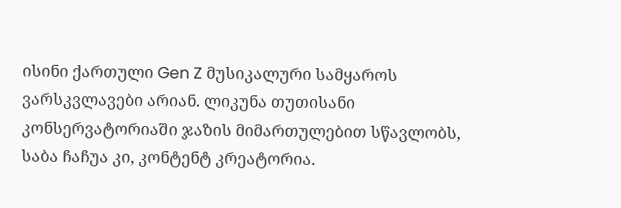ისინი ქართული Gen Z მუსიკალური სამყაროს ვარსკვლავები არიან. ლიკუნა თუთისანი კონსერვატორიაში ჯაზის მიმართულებით სწავლობს, საბა ჩაჩუა კი, კონტენტ კრეატორია.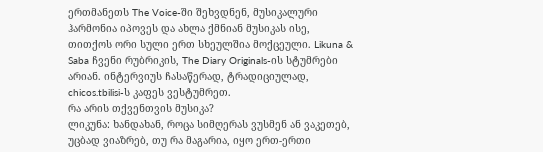ერთმანეთს The Voice-ში შეხვდნენ, მუსიკალური ჰარმონია იპოვეს და ახლა ქმნიან მუსიკას ისე, თითქოს ორი სული ერთ სხეულშია მოქცეული. Likuna & Saba ჩვენი რუბრიკის, The Diary Originals-ის სტუმრები არიან. ინტერვიუს ჩასაწერად, ტრადიციულად, chicos.tbilisi-ს კაფეს ვესტუმრეთ.
რა არის თქვენთვის მუსიკა?
ლიკუნა: ხანდახან, როცა სიმღერას ვუსმენ ან ვაკეთებ, უცბად ვიაზრებ, თუ რა მაგარია, იყო ერთ-ერთი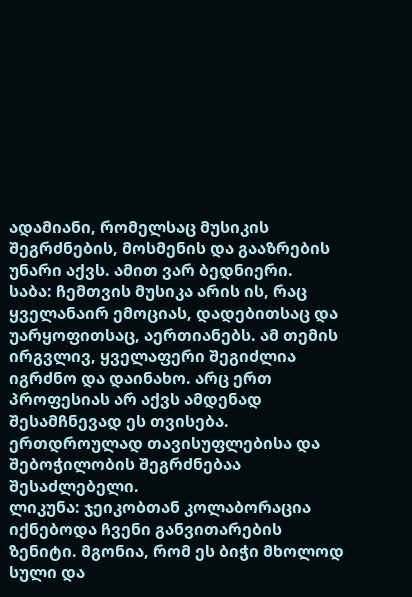ადამიანი, რომელსაც მუსიკის შეგრძნების, მოსმენის და გააზრების უნარი აქვს. ამით ვარ ბედნიერი.
საბა: ჩემთვის მუსიკა არის ის, რაც ყველანაირ ემოციას, დადებითსაც და უარყოფითსაც, აერთიანებს. ამ თემის ირგვლივ, ყველაფერი შეგიძლია იგრძნო და დაინახო. არც ერთ პროფესიას არ აქვს ამდენად შესამჩნევად ეს თვისება. ერთდროულად თავისუფლებისა და შებოჭილობის შეგრძნებაა შესაძლებელი.
ლიკუნა: ჯეიკობთან კოლაბორაცია იქნებოდა ჩვენი განვითარების ზენიტი. მგონია, რომ ეს ბიჭი მხოლოდ სული და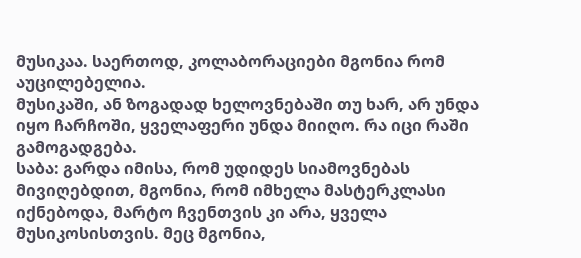მუსიკაა. საერთოდ, კოლაბორაციები მგონია რომ აუცილებელია.
მუსიკაში, ან ზოგადად ხელოვნებაში თუ ხარ, არ უნდა იყო ჩარჩოში, ყველაფერი უნდა მიიღო. რა იცი რაში გამოგადგება.
საბა: გარდა იმისა, რომ უდიდეს სიამოვნებას მივიღებდით, მგონია, რომ იმხელა მასტერკლასი იქნებოდა, მარტო ჩვენთვის კი არა, ყველა მუსიკოსისთვის. მეც მგონია,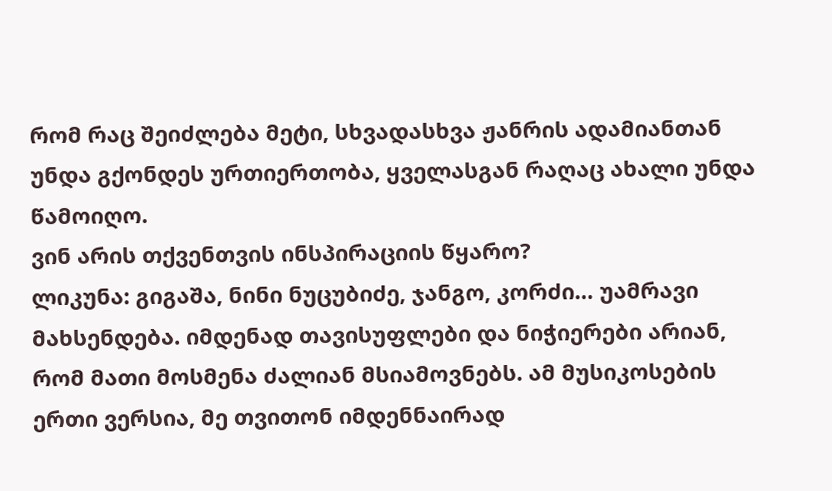რომ რაც შეიძლება მეტი, სხვადასხვა ჟანრის ადამიანთან უნდა გქონდეს ურთიერთობა, ყველასგან რაღაც ახალი უნდა წამოიღო.
ვინ არის თქვენთვის ინსპირაციის წყარო?
ლიკუნა: გიგაშა, ნინი ნუცუბიძე, ჯანგო, კორძი… უამრავი მახსენდება. იმდენად თავისუფლები და ნიჭიერები არიან, რომ მათი მოსმენა ძალიან მსიამოვნებს. ამ მუსიკოსების ერთი ვერსია, მე თვითონ იმდენნაირად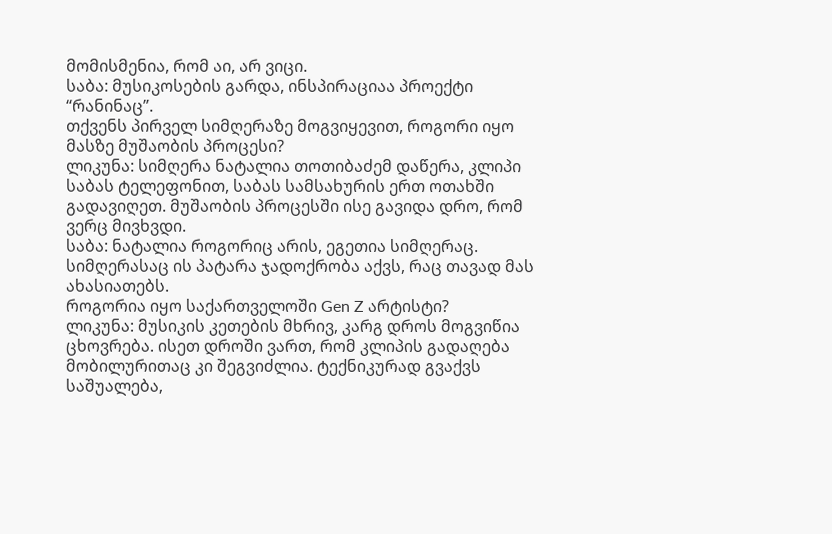მომისმენია, რომ აი, არ ვიცი.
საბა: მუსიკოსების გარდა, ინსპირაციაა პროექტი “რანინაც”.
თქვენს პირველ სიმღერაზე მოგვიყევით, როგორი იყო მასზე მუშაობის პროცესი?
ლიკუნა: სიმღერა ნატალია თოთიბაძემ დაწერა, კლიპი საბას ტელეფონით, საბას სამსახურის ერთ ოთახში გადავიღეთ. მუშაობის პროცესში ისე გავიდა დრო, რომ ვერც მივხვდი.
საბა: ნატალია როგორიც არის, ეგეთია სიმღერაც. სიმღერასაც ის პატარა ჯადოქრობა აქვს, რაც თავად მას ახასიათებს.
როგორია იყო საქართველოში Gen Z არტისტი?
ლიკუნა: მუსიკის კეთების მხრივ, კარგ დროს მოგვიწია ცხოვრება. ისეთ დროში ვართ, რომ კლიპის გადაღება მობილურითაც კი შეგვიძლია. ტექნიკურად გვაქვს საშუალება,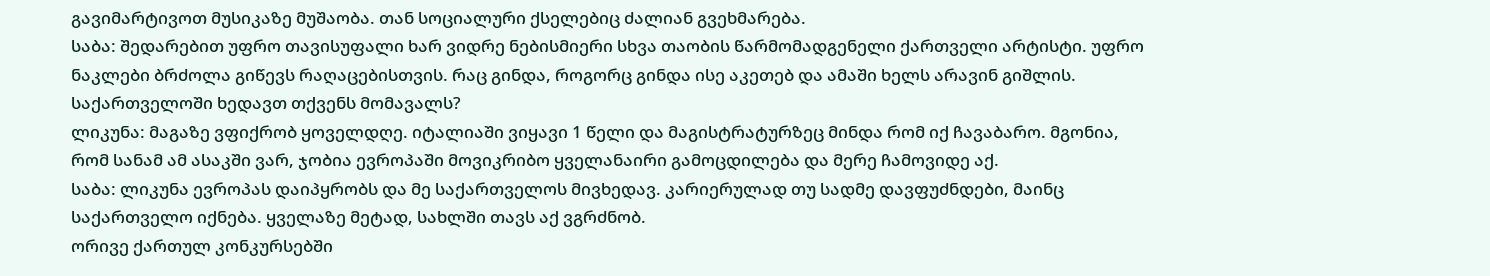გავიმარტივოთ მუსიკაზე მუშაობა. თან სოციალური ქსელებიც ძალიან გვეხმარება.
საბა: შედარებით უფრო თავისუფალი ხარ ვიდრე ნებისმიერი სხვა თაობის წარმომადგენელი ქართველი არტისტი. უფრო ნაკლები ბრძოლა გიწევს რაღაცებისთვის. რაც გინდა, როგორც გინდა ისე აკეთებ და ამაში ხელს არავინ გიშლის.
საქართველოში ხედავთ თქვენს მომავალს?
ლიკუნა: მაგაზე ვფიქრობ ყოველდღე. იტალიაში ვიყავი 1 წელი და მაგისტრატურზეც მინდა რომ იქ ჩავაბარო. მგონია, რომ სანამ ამ ასაკში ვარ, ჯობია ევროპაში მოვიკრიბო ყველანაირი გამოცდილება და მერე ჩამოვიდე აქ.
საბა: ლიკუნა ევროპას დაიპყრობს და მე საქართველოს მივხედავ. კარიერულად თუ სადმე დავფუძნდები, მაინც საქართველო იქნება. ყველაზე მეტად, სახლში თავს აქ ვგრძნობ.
ორივე ქართულ კონკურსებში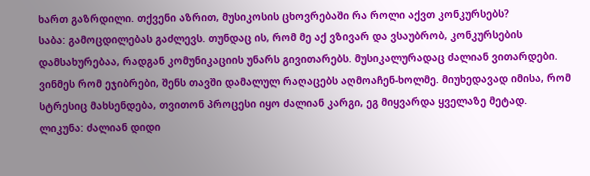ხართ გაზრდილი. თქვენი აზრით, მუსიკოსის ცხოვრებაში რა როლი აქვთ კონკურსებს?
საბა: გამოცდილებას გაძლევს. თუნდაც ის, რომ მე აქ ვზივარ და ვსაუბრობ, კონკურსების დამსახურებაა, რადგან კომუნიკაციის უნარს გივითარებს. მუსიკალურადაც ძალიან ვითარდები. ვინმეს რომ ეჯიბრები, შენს თავში დამალულ რაღაცებს აღმოაჩენ-ხოლმე. მიუხედავად იმისა, რომ სტრესიც მახსენდება, თვითონ პროცესი იყო ძალიან კარგი, ეგ მიყვარდა ყველაზე მეტად.
ლიკუნა: ძალიან დიდი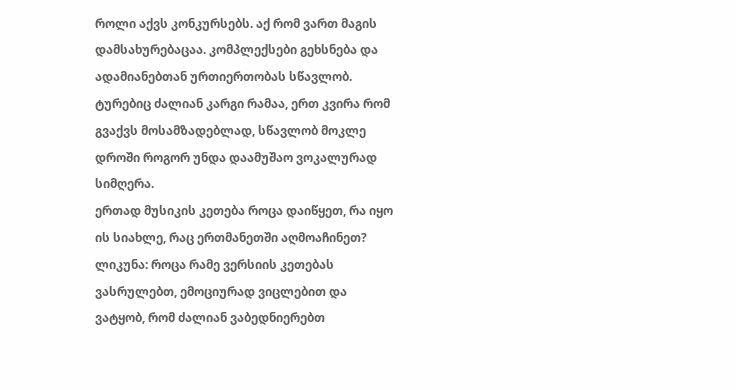როლი აქვს კონკურსებს. აქ რომ ვართ მაგის დამსახურებაცაა. კომპლექსები გეხსნება და ადამიანებთან ურთიერთობას სწავლობ. ტურებიც ძალიან კარგი რამაა, ერთ კვირა რომ გვაქვს მოსამზადებლად, სწავლობ მოკლე დროში როგორ უნდა დაამუშაო ვოკალურად სიმღერა.
ერთად მუსიკის კეთება როცა დაიწყეთ, რა იყო ის სიახლე, რაც ერთმანეთში აღმოაჩინეთ?
ლიკუნა: როცა რამე ვერსიის კეთებას ვასრულებთ, ემოციურად ვიცლებით და ვატყობ, რომ ძალიან ვაბედნიერებთ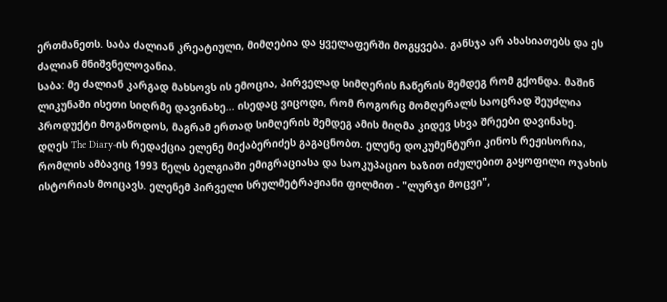ერთმანეთს. საბა ძალიან კრეატიული, მიმღებია და ყველაფერში მოგყვება. განსჯა არ ახასიათებს და ეს ძალიან მნიშვნელოვანია.
საბა: მე ძალიან კარგად მახსოვს ის ემოცია, პირველად სიმღერის ჩაწერის შემდეგ რომ გქონდა. მაშინ ლიკუნაში ისეთი სიღრმე დავინახე... ისედაც ვიცოდი, რომ როგორც მომღერალს საოცრად შეუძლია პროდუქტი მოგაწოდოს, მაგრამ ერთად სიმღერის შემდეგ ამის მიღმა კიდევ სხვა შრეები დავინახე.
დღეს The Diary-ის რედაქცია ელენე მიქაბერიძეს გაგაცნობთ. ელენე დოკუმენტური კინოს რეჟისორია, რომლის ამბავიც 1993 წელს ბელგიაში ემიგრაციასა და საოკუპაციო ხაზით იძულებით გაყოფილი ოჯახის ისტორიას მოიცავს. ელენემ პირველი სრულმეტრაჟიანი ფილმით - "ლურჯი მოცვი",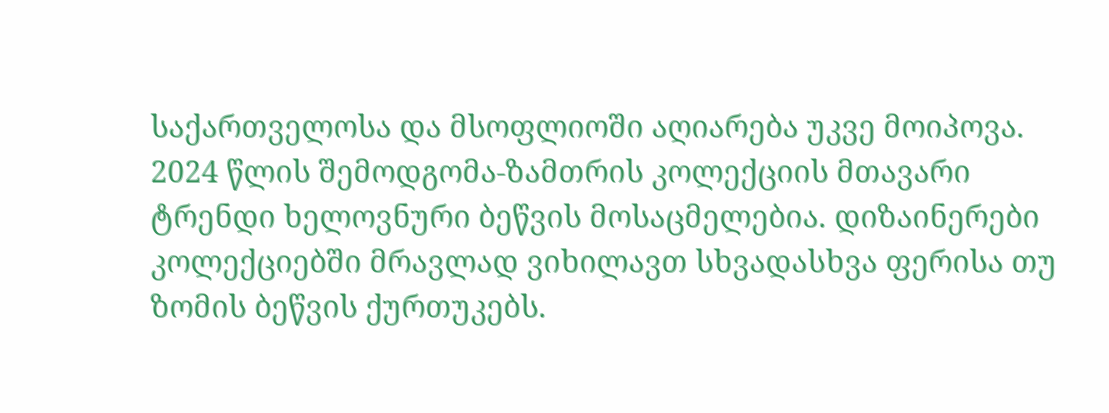საქართველოსა და მსოფლიოში აღიარება უკვე მოიპოვა.
2024 წლის შემოდგომა-ზამთრის კოლექციის მთავარი ტრენდი ხელოვნური ბეწვის მოსაცმელებია. დიზაინერები კოლექციებში მრავლად ვიხილავთ სხვადასხვა ფერისა თუ ზომის ბეწვის ქურთუკებს.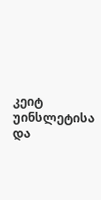კეიტ უინსლეტისა და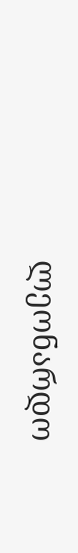ლეონარდო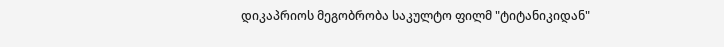დიკაპრიოს მეგობრობა საკულტო ფილმ "ტიტანიკიდან"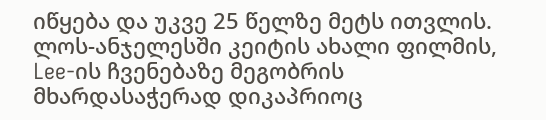იწყება და უკვე 25 წელზე მეტს ითვლის. ლოს-ანჯელესში კეიტის ახალი ფილმის, Lee-ის ჩვენებაზე მეგობრის მხარდასაჭერად დიკაპრიოც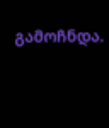გამოჩნდა.